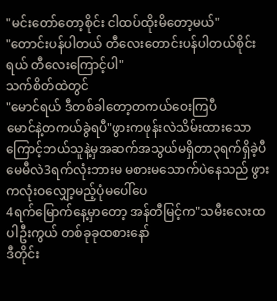"မင်းတော်တော့စိုင်း ငါထပ်ထိုးမိတော့မယ်"
"တောင်းပန်ပါတယ် တီလေးတောင်းပန်ပါတယ်စိုင်းရယ် တီလေးကြောင့်ပါ"
သက်စိတ်ထဲတွင်
"မောင်ရယ် ဒီတစ်ခါတော့တကယ်ဝေးကြပီ
မောင်နဲ့တကယ်ခွဲရပီ"ဖွားကဖုန်းလဲသိမ်းထားသောကြောင့်ဘယ်သူနဲ့မှအဆက်အသွယ်မရှိတာ၃ရက်ရှိခဲ့ပီ
မေမီလဲ3ရက်လုံးဘားမ မစားမသောက်ပဲနေသည် ဖွားကလုံးဝလျှော့မည့်ပုံမပေါ်ပေ
4ရက်မြောက်နေ့မှာတော့ အန်တီမြင့်က"သမီးလေးထပါဦးကွယ် တစ်ခုခုထစားနော်
ဒီတိုင်း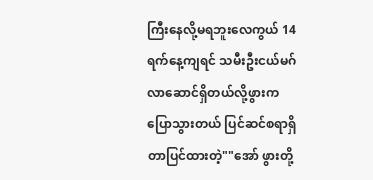ကြီးနေလို့မရဘူးလေကွယ် 14ရက်နေ့ကျရင် သမီးဦးငယ်မဂ်လာဆောင်ရှိတယ်လို့ဖွားကပြောသွားတယ် ပြင်ဆင်စရာရှိတာပြင်ထားတဲ့""အော် ဖွားတို့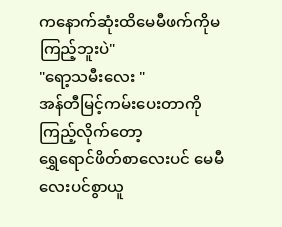ကနောက်ဆုံးထိမေမီဖက်ကိုမကြည့်ဘူးပဲ"
"ရော့သမီးလေး "
အန်တီမြင့်ကမ်းပေးတာကိုကြည့်လိုက်တော့
ရွှေရောင်ဖိတ်စာလေးပင် မေမီလေးပင်စွာယူ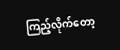ကြည့်လိုက်တော့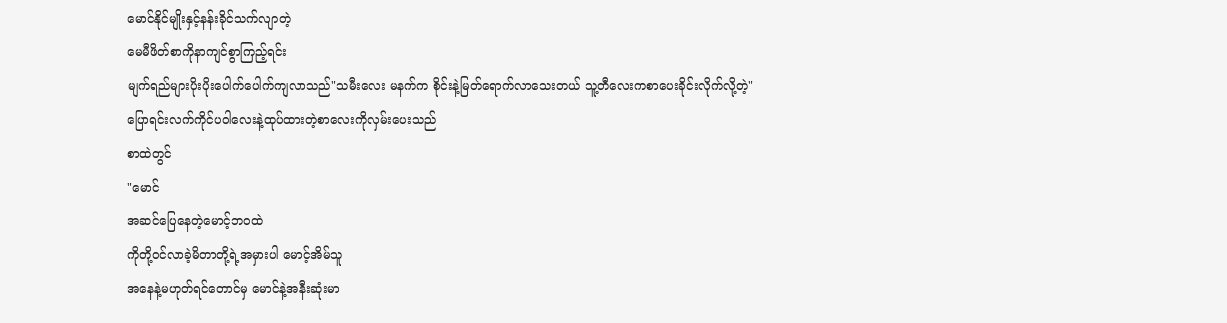မောင်နိုင်မျိုးနှင့်နန်းခိုင်သက်လျာတဲ့
မေမီဖိတ်စာကိုနာကျင်စွာကြည့်ရင်း
မျက်ရည်များပိုးပိုးပေါက်ပေါက်ကျလာသည်"သမီးလေး မနက်က စိုင်းနဲ့မြတ်ရောက်လာသေးတယ် သူ့တီလေးကစာပေးခိုင်းလိုက်လို့တဲ့"
ပြောရင်းလက်ကိုင်ပဝါလေးနဲ့ထုပ်ထားတဲ့စာလေးကိုလှမ်းပေးသည်
စာထဲတွင်
"မောင်
အဆင်ပြေနေတဲ့မောင့်ဘဝထဲ
ကိုတို့ဝင်လာခဲ့မိတာတို့ရဲ့အမှားပါ မောင့်အိမ်သူ
အနေနဲ့မဟုတ်ရင်တောင်မှ မောင်နဲ့အနီးဆုံးမာ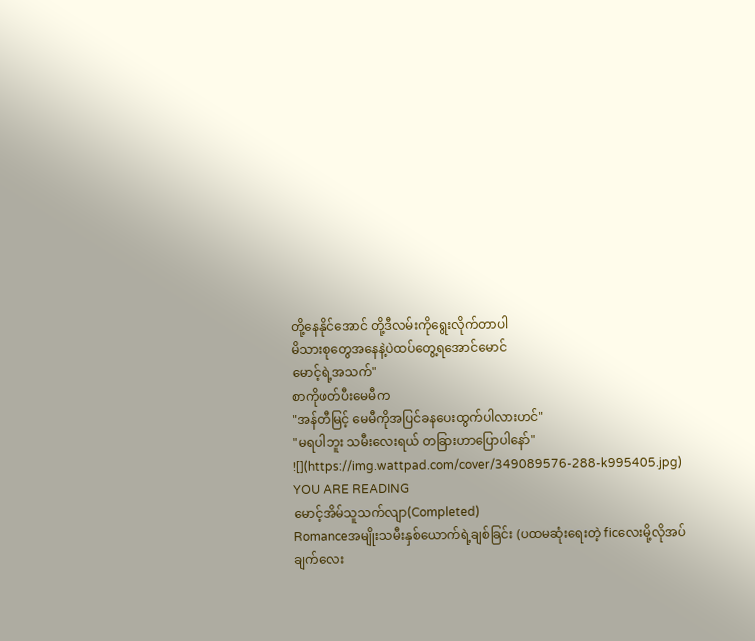တို့နေနိုင်အောင် တို့ဒီလမ်းကိုရွေးလိုက်တာပါ
မိသားစုတွေအနေနဲ့ပဲထပ်တွေ့ရအောင်မောင်
မောင့်ရဲ့အသက်"
စာကိုဖတ်ပီးမေမီက
"အန်တီမြင့် မေမီကိုအပြင်ခနပေးထွက်ပါလားဟင်"
"မရပါဘူး သမီးလေးရယ် တခြားဟာပြောပါနော်"
![](https://img.wattpad.com/cover/349089576-288-k995405.jpg)
YOU ARE READING
မောင့်အိမ်သူသက်လျာ(Completed)
Romanceအမျိုးသမီးနှစ်ယောက်ရဲ့ချစ်ခြင်း (ပထမဆုံးရေးတဲ့ ficလေးမို့လိုအပ်ချက်လေး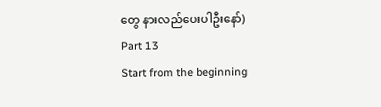တွေ နားလည်ပေးပါဦးနော်)
Part 13
Start from the beginning